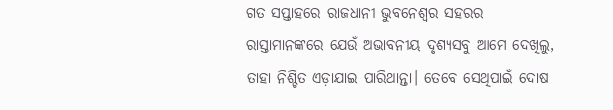ଗତ ସପ୍ତାହରେ ରାଜଧାନୀ ଭୁବନେଶ୍ବର ସହରର ରାସ୍ତାମାନଙ୍କରେ ଯେଉଁ ଅଭାବନୀୟ ଦୃଶ୍ୟସବୁ ଆମେ ଦେଖିଲୁ, ତାହା ନିଶ୍ଚିତ ଏଡ଼ାଯାଇ ପାରିଥାନ୍ତା। ତେବେ ସେଥିପାଇଁ ଦୋଷ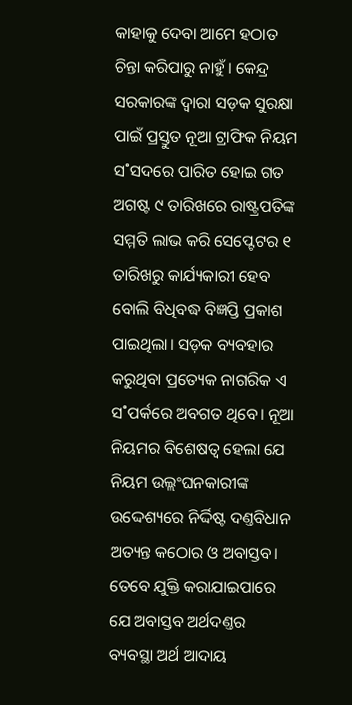କାହାକୁ ଦେବା ଆମେ ହଠାତ ଚିନ୍ତା କରିପାରୁ ନାହୁଁ। କେନ୍ଦ୍ର ସରକାରଙ୍କ ଦ୍ବାରା ସଡ଼କ ସୁରକ୍ଷା ପାଇଁ ପ୍ରସ୍ତୁତ ନୂଆ ଟ୍ରାଫିକ ନିୟମ ସ˚ସଦରେ ପାରିତ ହୋଇ ଗତ ଅଗଷ୍ଟ ୯ ତାରିଖରେ ରାଷ୍ଟ୍ରପତିଙ୍କ ସମ୍ମତି ଲାଭ କରି ସେପ୍ଟେଟର ୧ ତାରିଖରୁ କାର୍ଯ୍ୟକାରୀ ହେବ ବୋଲି ବିଧିବଦ୍ଧ ବିଜ୍ଞପ୍ତି ପ୍ରକାଶ ପାଇଥିଲା। ସଡ଼କ ବ୍ୟବହାର କରୁଥିବା ପ୍ରତ୍ୟେକ ନାଗରିକ ଏ ସ˚ପର୍କରେ ଅବଗତ ଥିବେ। ନୂଆ ନିୟମର ବିଶେଷତ୍ବ ହେଲା ଯେ ନିୟମ ଉଲ୍ଲଂଘନକାରୀଙ୍କ ଉଦ୍ଦେଶ୍ୟରେ ନିର୍ଦ୍ଦିଷ୍ଟ ଦଣ୍ତବିଧାନ ଅତ୍ୟନ୍ତ କଠୋର ଓ ଅବାସ୍ତବ। ତେବେ ଯୁକ୍ତି କରାଯାଇପାରେ ଯେ ଅବାସ୍ତବ ଅର୍ଥଦଣ୍ତର ବ୍ୟବସ୍ଥା ଅର୍ଥ ଆଦାୟ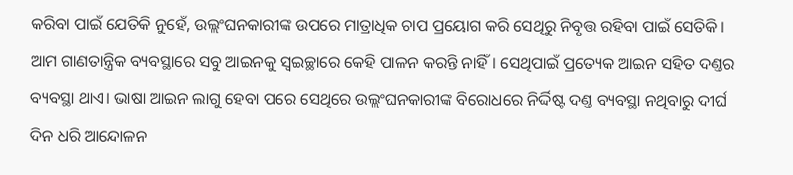କରିବା ପାଇଁ ଯେତିକି ନୁହେଁ, ଉଲ୍ଲଂଘନକାରୀଙ୍କ ଉପରେ ମାତ୍ରାଧିକ ଚାପ ପ୍ରୟୋଗ କରି ସେଥିରୁ ନିବୃତ୍ତ ରହିବା ପାଇଁ ସେତିକି। ଆମ ଗାଣତାନ୍ତ୍ରିକ ବ୍ୟବସ୍ଥାରେ ସବୁ ଆଇନକୁ ସ୍ବଇଚ୍ଛାରେ କେହି ପାଳନ କରନ୍ତି ନାହିଁ। ସେଥିପାଇଁ ପ୍ରତ୍ୟେକ ଆଇନ ସହିତ ଦଣ୍ତର ବ୍ୟବସ୍ଥା ଥାଏ। ଭାଷା ଆଇନ ଲାଗୁ ହେବା ପରେ ସେଥିରେ ଉଲ୍ଲଂଘନକାରୀଙ୍କ ବିରୋଧରେ ନିର୍ଦ୍ଦିଷ୍ଟ ଦଣ୍ତ ବ୍ୟବସ୍ଥା ନଥିବାରୁ ଦୀର୍ଘ ଦିନ ଧରି ଆନ୍ଦୋଳନ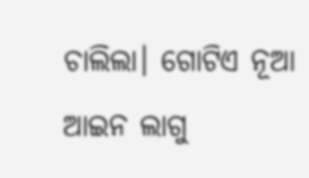ଚାଲିଲା। ଗୋଟିଏ ନୂଆ ଆଇନ ଲାଗୁ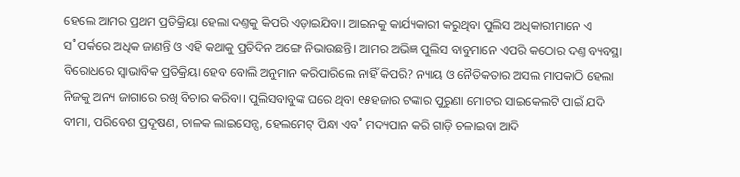ହେଲେ ଆମର ପ୍ରଥମ ପ୍ରତିକ୍ରିୟା ହେଲା ଦଣ୍ତକୁ କିପରି ଏଡ଼ାଇଯିବା। ଆଇନକୁ କାର୍ଯ୍ୟକାରୀ କରୁଥିବା ପୁଲିସ ଅଧିକାରୀମାନେ ଏ ସ˚ପର୍କରେ ଅଧିକ ଜାଣନ୍ତି ଓ ଏହି କଥାକୁ ପ୍ରତିଦିନ ଅଙ୍ଗେ ନିଭାଉଛନ୍ତି। ଆମର ଅଭିଜ୍ଞ ପୁଲିସ ବାବୁମାନେ ଏପରି କଠୋର ଦଣ୍ତ ବ୍ୟବସ୍ଥା ବିରୋଧରେ ସ୍ବାଭାବିକ ପ୍ରତିକ୍ରିୟା ହେବ ବୋଲି ଅନୁମାନ କରିପାରିଲେ ନାହିଁ କିପରି? ନ୍ୟାୟ ଓ ନୈତିକତାର ଅସଲ ମାପକାଠି ହେଲା ନିଜକୁ ଅନ୍ୟ ଜାଗାରେ ରଖି ବିଚାର କରିବା। ପୁଲିସବାବୁଙ୍କ ଘରେ ଥିବା ୧୫ହଜାର ଟଙ୍କାର ପୁରୁଣା ମୋଟର ସାଇକେଲଟି ପାଇଁ ଯଦି ବୀମା, ପରିବେଶ ପ୍ରଦୂଷଣ, ଚାଳକ ଲାଇସେନ୍ସ, ହେଲମେଟ୍ ପିନ୍ଧା ଏବ˚ ମଦ୍ୟପାନ କରି ଗାଡ଼ି ଚଳାଇବା ଆଦି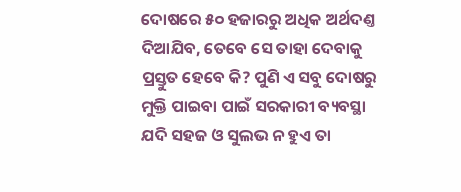ଦୋଷରେ ୫୦ ହଜାରରୁ ଅଧିକ ଅର୍ଥଦଣ୍ତ ଦିଆଯିବ, ତେବେ ସେ ତାହା ଦେବାକୁ ପ୍ରସ୍ତୁତ ହେବେ କି? ପୁଣି ଏ ସବୁ ଦୋଷରୁ ମୁକ୍ତି ପାଇବା ପାଇଁ ସରକାରୀ ବ୍ୟବସ୍ଥା ଯଦି ସହଜ ଓ ସୁଲଭ ନ ହୁଏ ତା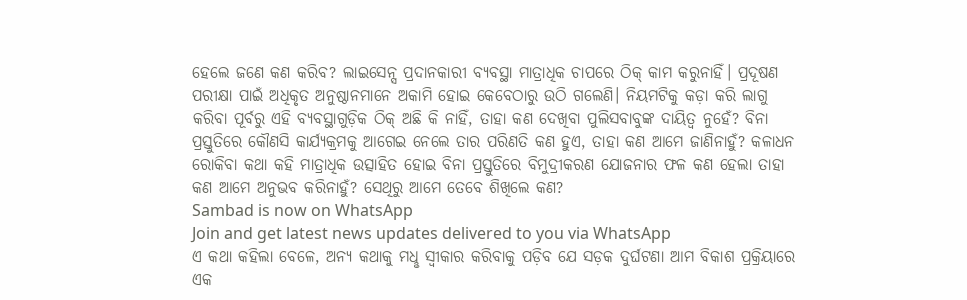ହେଲେ ଜଣେ କଣ କରିବ? ଲାଇସେନ୍ସ ପ୍ରଦାନକାରୀ ବ୍ୟବସ୍ଥା ମାତ୍ରାଧିକ ଚାପରେ ଠିକ୍ କାମ କରୁନାହିଁ। ପ୍ରଦୂଷଣ ପରୀକ୍ଷା ପାଇଁ ଅଧିକୃତ ଅନୁଷ୍ଠାନମାନେ ଅକାମି ହୋଇ କେବେଠାରୁ ଉଠି ଗଲେଣି। ନିୟମଟିକୁ କଡ଼ା କରି ଲାଗୁ କରିବା ପୂର୍ବରୁ ଏହି ବ୍ୟବସ୍ଥାଗୁଡ଼ିକ ଠିକ୍ ଅଛି କି ନାହିଁ, ତାହା କଣ ଦେଖିବା ପୁଲିସବାବୁଙ୍କ ଦାୟିତ୍ବ ନୁହେଁ? ବିନା ପ୍ରସ୍ତୁତିରେ କୌଣସି କାର୍ଯ୍ୟକ୍ରମକୁ ଆଗେଇ ନେଲେ ତାର ପରିଣତି କଣ ହୁଏ, ତାହା କଣ ଆମେ ଜାଣିନାହୁଁ? କଳାଧନ ରୋକିବା କଥା କହି ମାତ୍ରାଧିକ ଉତ୍ସାହିତ ହୋଇ ବିନା ପ୍ରସ୍ତୁତିରେ ବିମୁଦ୍ରୀକରଣ ଯୋଜନାର ଫଳ କଣ ହେଲା ତାହା କଣ ଆମେ ଅନୁଭବ କରିନାହୁଁ? ସେଥିରୁ ଆମେ ତେବେ ଶିଖିଲେ କଣ?
Sambad is now on WhatsApp
Join and get latest news updates delivered to you via WhatsApp
ଏ କଥା କହିଲା ବେଳେ, ଅନ୍ୟ କଥାକୁ ମଧୢ ସ୍ବୀକାର କରିବାକୁ ପଡ଼ିବ ଯେ ସଡ଼କ ଦୁର୍ଘଟଣା ଆମ ବିକାଶ ପ୍ରକ୍ରିୟାରେ ଏକ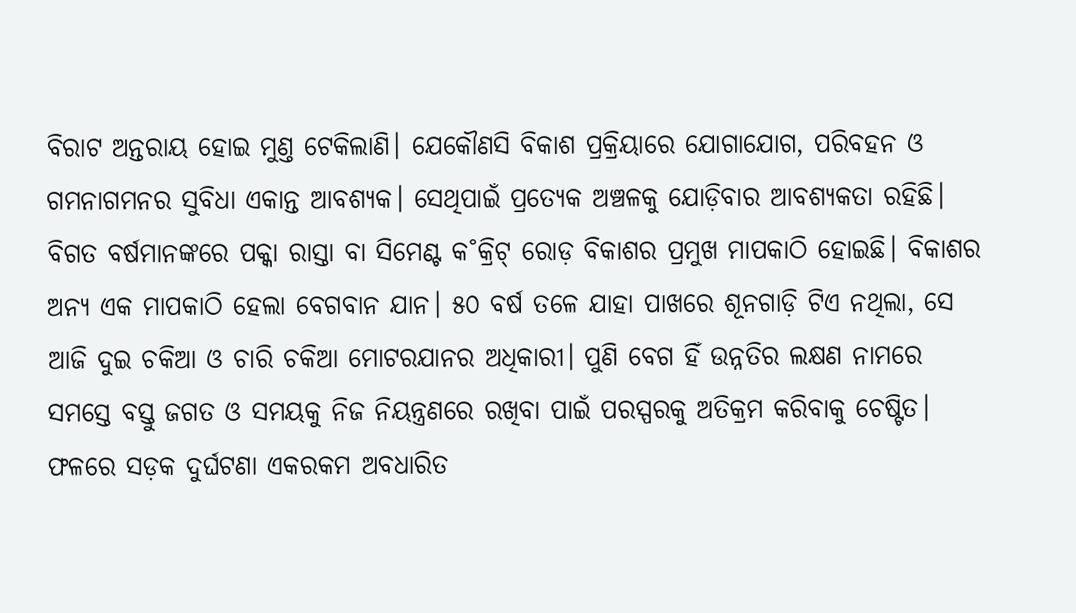ବିରାଟ ଅନ୍ତରାୟ ହୋଇ ମୁଣ୍ତ ଟେକିଲାଣି। ଯେକୌଣସି ବିକାଶ ପ୍ରକ୍ରିୟାରେ ଯୋଗାଯୋଗ, ପରିବହନ ଓ ଗମନାଗମନର ସୁବିଧା ଏକାନ୍ତ ଆବଶ୍ୟକ। ସେଥିପାଇଁ ପ୍ରତ୍ୟେକ ଅଞ୍ଚଳକୁ ଯୋଡ଼ିବାର ଆବଶ୍ୟକତା ରହିଛି। ବିଗତ ବର୍ଷମାନଙ୍କରେ ପକ୍କା ରାସ୍ତା ବା ସିମେଣ୍ଟ କ˚କ୍ରିଟ୍ ରୋଡ଼ ବିକାଶର ପ୍ରମୁଖ ମାପକାଠି ହୋଇଛି। ବିକାଶର ଅନ୍ୟ ଏକ ମାପକାଠି ହେଲା ବେଗବାନ ଯାନ। ୫୦ ବର୍ଷ ତଳେ ଯାହା ପାଖରେ ଶୂନଗାଡ଼ି ଟିଏ ନଥିଲା, ସେ ଆଜି ଦୁଇ ଚକିଆ ଓ ଚାରି ଚକିଆ ମୋଟରଯାନର ଅଧିକାରୀ। ପୁଣି ବେଗ ହିଁ ଉନ୍ନତିର ଲକ୍ଷଣ ନାମରେ ସମସ୍ତେ ବସ୍ତୁ ଜଗତ ଓ ସମୟକୁ ନିଜ ନିୟନ୍ତ୍ରଣରେ ରଖିବା ପାଇଁ ପରସ୍ପରକୁ ଅତିକ୍ରମ କରିବାକୁ ଚେଷ୍ଟିତ। ଫଳରେ ସଡ଼କ ଦୁର୍ଘଟଣା ଏକରକମ ଅବଧାରିତ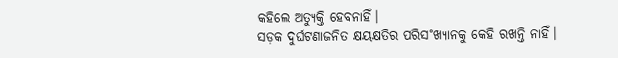କହିଲେ ଅତ୍ୟୁକ୍ତି ହେବନାହିଁ।
ସଡ଼କ ଦୁର୍ଘଟଣାଜନିତ କ୍ଷୟକ୍ଷତିର ପରିସ˚ଖ୍ୟାନକୁ କେହି ରଖନ୍ତି ନାହିଁ।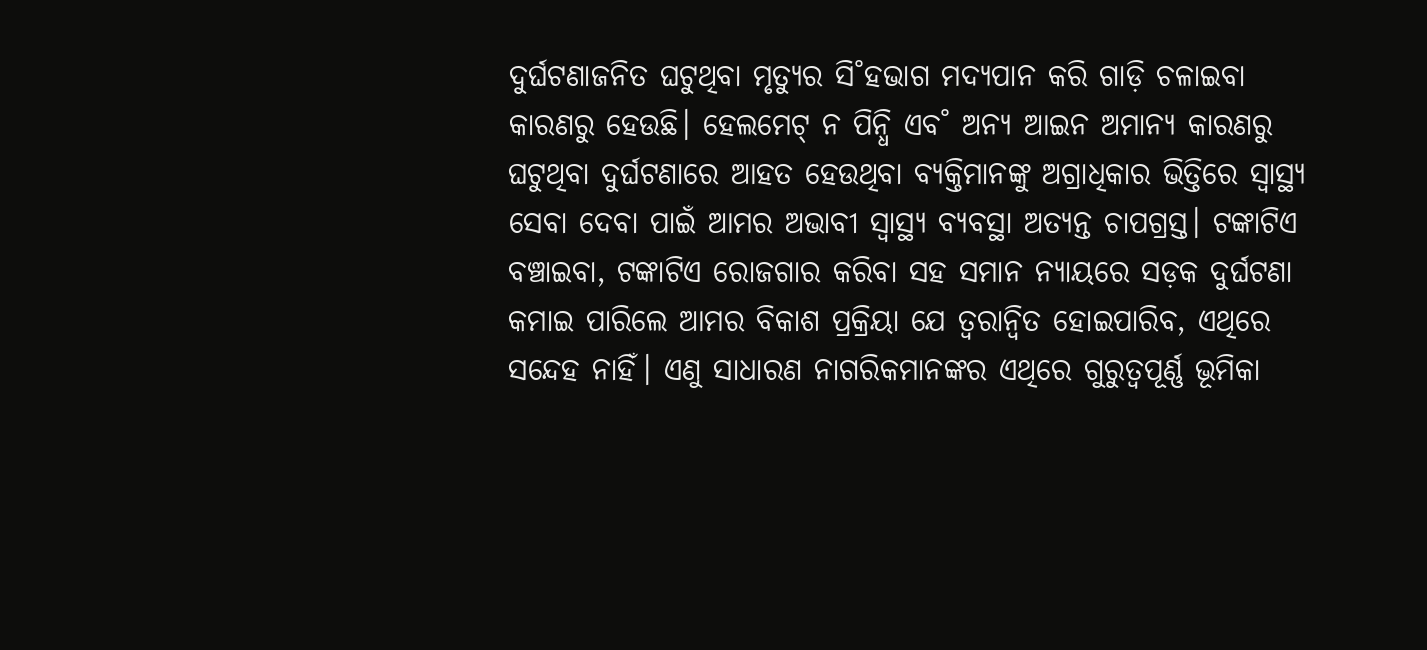ଦୁର୍ଘଟଣାଜନିତ ଘଟୁଥିବା ମୃତ୍ୟୁର ସି˚ହଭାଗ ମଦ୍ୟପାନ କରି ଗାଡ଼ି ଚଳାଇବା କାରଣରୁ ହେଉଛି। ହେଲମେଟ୍ ନ ପିନ୍ଧି ଏବ˚ ଅନ୍ୟ ଆଇନ ଅମାନ୍ୟ କାରଣରୁ ଘଟୁଥିବା ଦୁର୍ଘଟଣାରେ ଆହତ ହେଉଥିବା ବ୍ୟକ୍ତିମାନଙ୍କୁ ଅଗ୍ରାଧିକାର ଭିତ୍ତିରେ ସ୍ବାସ୍ଥ୍ୟ ସେବା ଦେବା ପାଇଁ ଆମର ଅଭାବୀ ସ୍ବାସ୍ଥ୍ୟ ବ୍ୟବସ୍ଥା ଅତ୍ୟନ୍ତ ଚାପଗ୍ରସ୍ତ। ଟଙ୍କାଟିଏ ବଞ୍ଚାଇବା, ଟଙ୍କାଟିଏ ରୋଜଗାର କରିବା ସହ ସମାନ ନ୍ୟାୟରେ ସଡ଼କ ଦୁର୍ଘଟଣା କମାଇ ପାରିଲେ ଆମର ବିକାଶ ପ୍ରକ୍ରିୟା ଯେ ତ୍ବରାନ୍ବିତ ହୋଇପାରିବ, ଏଥିରେ ସନ୍ଦେହ ନାହିଁ। ଏଣୁ ସାଧାରଣ ନାଗରିକମାନଙ୍କର ଏଥିରେ ଗୁରୁତ୍ବପୂର୍ଣ୍ଣ ଭୂମିକା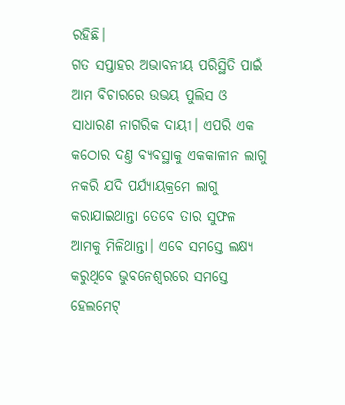ରହିଛି।
ଗତ ସପ୍ତାହର ଅଭାବନୀୟ ପରିସ୍ଥିତି ପାଇଁ ଆମ ବିଚାରରେ ଉଭୟ ପୁଲିସ ଓ ସାଧାରଣ ନାଗରିକ ଦାୟୀ। ଏପରି ଏକ କଠୋର ଦଣ୍ତ ବ୍ୟବସ୍ଥାକୁ ଏକକାଳୀନ ଲାଗୁ ନକରି ଯଦି ପର୍ଯ୍ୟାୟକ୍ରମେ ଲାଗୁ କରାଯାଇଥାନ୍ତା ତେବେ ତାର ସୁଫଳ ଆମକୁ ମିଳିଥାନ୍ତା। ଏବେ ସମସ୍ତେ ଲକ୍ଷ୍ୟ କରୁଥିବେ ଭୁବନେଶ୍ବରରେ ସମସ୍ତେ ହେଲମେଟ୍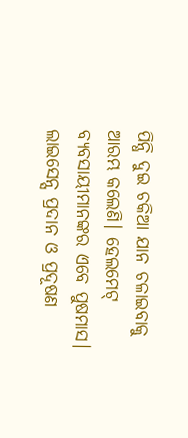ପିନ୍ଧି ଦୁଇ ଚକିଆ ଯାନ ଚଳାଇବାକୁ ଆରମ୍ଭ କଲେଣି। ହେଲମେଟ୍ ବ୍ୟବସାୟୀମାନଙ୍କର ଏବେ ପୁଷମାସ। ଲାଇସେନ୍ସ ପ୍ରଦାନ ଓ ପ୍ରଦୂଷଣ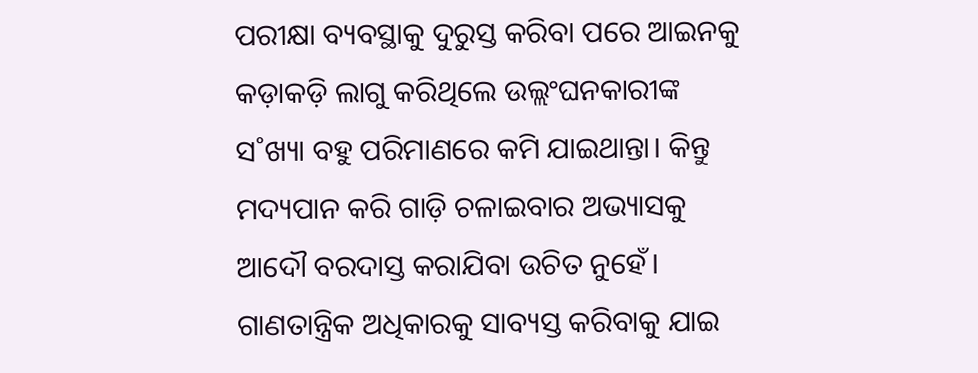ପରୀକ୍ଷା ବ୍ୟବସ୍ଥାକୁ ଦୁରୁସ୍ତ କରିବା ପରେ ଆଇନକୁ କଡ଼ାକଡ଼ି ଲାଗୁ କରିଥିଲେ ଉଲ୍ଲଂଘନକାରୀଙ୍କ ସ˚ଖ୍ୟା ବହୁ ପରିମାଣରେ କମି ଯାଇଥାନ୍ତା। କିନ୍ତୁ ମଦ୍ୟପାନ କରି ଗାଡ଼ି ଚଳାଇବାର ଅଭ୍ୟାସକୁ ଆଦୌ ବରଦାସ୍ତ କରାଯିବା ଉଚିତ ନୁହେଁ। ଗାଣତାନ୍ତ୍ରିକ ଅଧିକାରକୁ ସାବ୍ୟସ୍ତ କରିବାକୁ ଯାଇ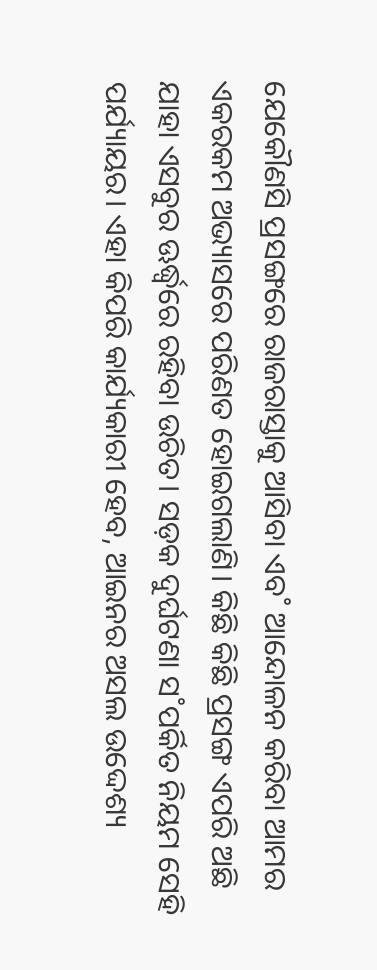ଯେକୌଣସି ପ୍ରସଙ୍ଗରେ ରାଜରାସ୍ତାକୁ ଆସିବା ଏବ˚ ଆନ୍ଦୋଳନ କରିବା ଆମର ଏକରକମ ଅଭ୍ୟାସରେ ପରିଣତ ହୋଇଗଲାଣି। କିଛି କିଛି ପ୍ରସଙ୍ଗ ଏପରି ଅଛି ଯାହା ଏସବୁର ଊର୍ଦ୍ଧ୍ବରେ ରହିବା ଉଚିତ। ସଡ଼କ ଦୁର୍ଘଟଣା ସ˚ପର୍କିତ ନିୟମ ସେହି ପର୍ଯ୍ୟାୟର। ଏହା କିପରି କାର୍ଯ୍ୟକାରୀ ହେବ, ଆଇନର ଅସଲ ଉଦ୍ଦେଶ୍ୟ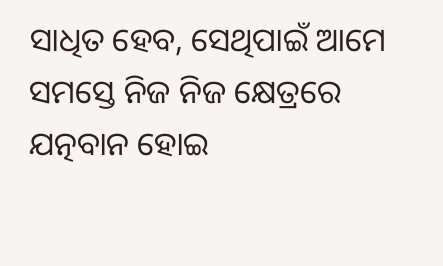ସାଧିତ ହେବ, ସେଥିପାଇଁ ଆମେ ସମସ୍ତେ ନିଜ ନିଜ କ୍ଷେତ୍ରରେ ଯତ୍ନବାନ ହୋଇ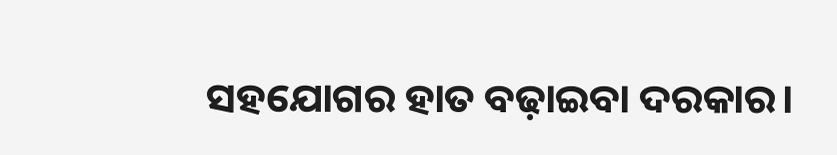ସହଯୋଗର ହାତ ବଢ଼ାଇବା ଦରକାର।